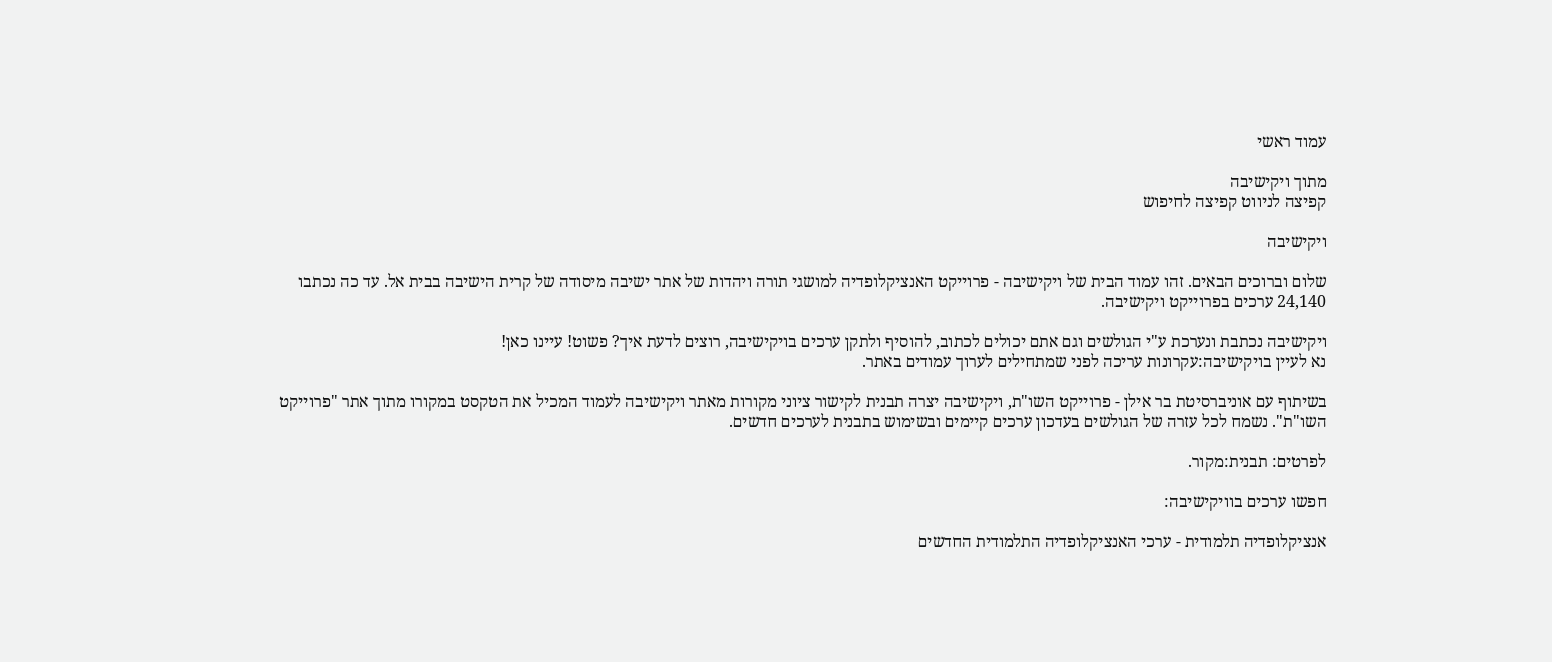עמוד ראשי

מתוך ויקישיבה
קפיצה לניווט קפיצה לחיפוש

ויקישיבה

שלום וברוכים הבאים. זהו עמוד הבית של ויקישיבה - פרוייקט האנציקלופדיה למושגי תורה ויהדות של אתר ישיבה מיסודה של קרית הישיבה בבית אל. עד כה נכתבו 24,140 ערכים בפרוייקט ויקישיבה.

ויקישיבה נכתבת ונערכת ע"י הגולשים וגם אתם יכולים לכתוב, להוסיף ולתקן ערכים בויקישיבה, רוצים לדעת איך? פשוט! עיינו כאן!
נא לעיין בויקישיבה:עקרונות עריכה לפני שמתחילים לערוך עמודים באתר.

בשיתוף עם אוניברסיטת בר אילן - פרוייקט השו"ת, ויקישיבה יצרה תבנית לקישור ציוני מקורות מאתר ויקישיבה לעמוד המכיל את הטקסט במקורו מתוך אתר "פרוייקט השו"ת". נשמח לכל עזרה של הגולשים בעדכון ערכים קיימים ובשימוש בתבנית לערכים חדשים.

לפרטים: תבנית:מקור.

חפשו ערכים בוויקישיבה:

אנציקלופדיה תלמודית - ערכי האנציקלופדיה התלמודית החדשים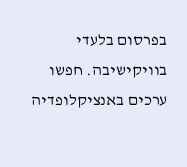בפרסום בלעדי בוויקישיבה. חפשו ערכים באנציקלופדיה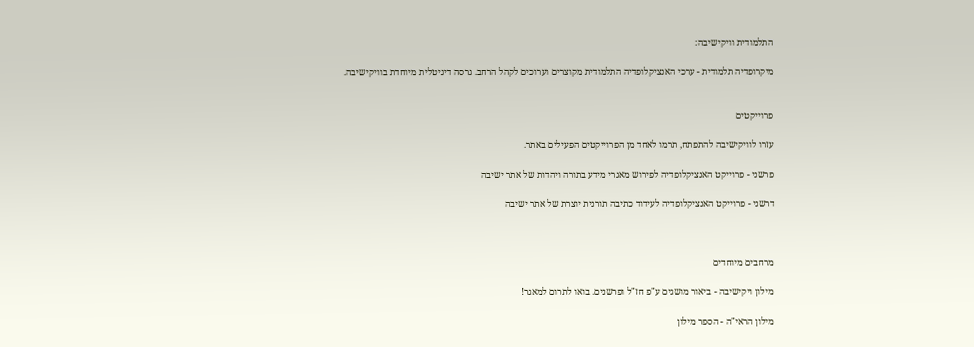התלמודית וויקישיבה:

מיקרופדיה תלמודית - ערכי האנציקלופדיה התלמודית מקוצרים וערוכים לקהל הרחב. גרסה דיגיטלית מיוחדת בוויקישיבה.


פרוייקטים

עזרו לוויקישיבה להתפתח, תרמו לאחד מן הפרוייקטים הפעילים באתר.

פרשני - פרוייקט האנציקלופדיה לפירוש מאגרי מידע בתורה ויהדות של אתר ישיבה

דרשני - פרוייקט האנציקלופדיה לעידוד כתיבה תורנית יוצרת של אתר ישיבה



מרחבים מיוחדים

מילון ויקישיבה - ביאור מושגים ע"פ חז"ל ופרשנים. בואו לתרום למאגר!

מילון הראי"ה - הספר מילון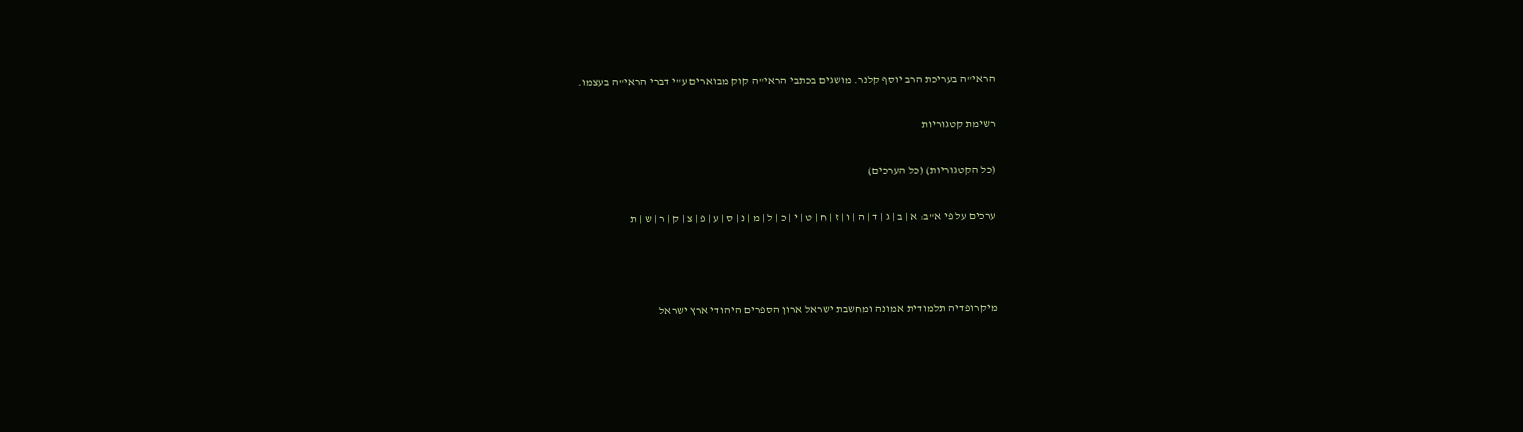הראי"ה בעריכת הרב יוסף קלנר. מושגים בכתבי הראי"ה קוק מבוארים ע"י דברי הראי"ה בעצמו.

רשימת קטגוריות

(כל הקטגוריות) (כל הערכים)

ערכים על פי א"ב: א | ב | ג | ד | ה | ו | ז | ח | ט | י | כ | ל | מ | נ | ס | ע | פ | צ | ק | ר | ש | ת



מיקרופדיה תלמודית אמונה ומחשבת ישראל ארון הספרים היהודי ארץ ישראל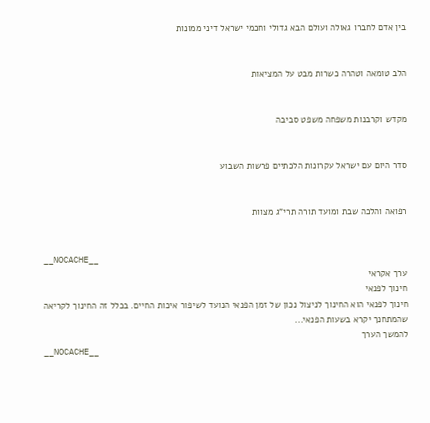בין אדם לחברו גאולה ועולם הבא גדולי וחכמי ישראל דיני ממונות


הלב טומאה וטהרה כשרות מבט על המציאות


מקדש וקרבנות משפחה משפט סביבה


סדר היום עם ישראל עקרונות הלכתיים פרשות השבוע


רפואה והלכה שבת ומועד תורה תרי"ג מצוות


__NOCACHE__
ערך אקראי
חינוך לפנאי
חינוך לפנאי הוא החינוך לניצול נכון של זמן הפנאי הנועד לשיפור איכות החיים. בכלל זה החינוך לקריאה שהמתחנך יקרא בשעות הפנאי...
להמשך הערך
__NOCACHE__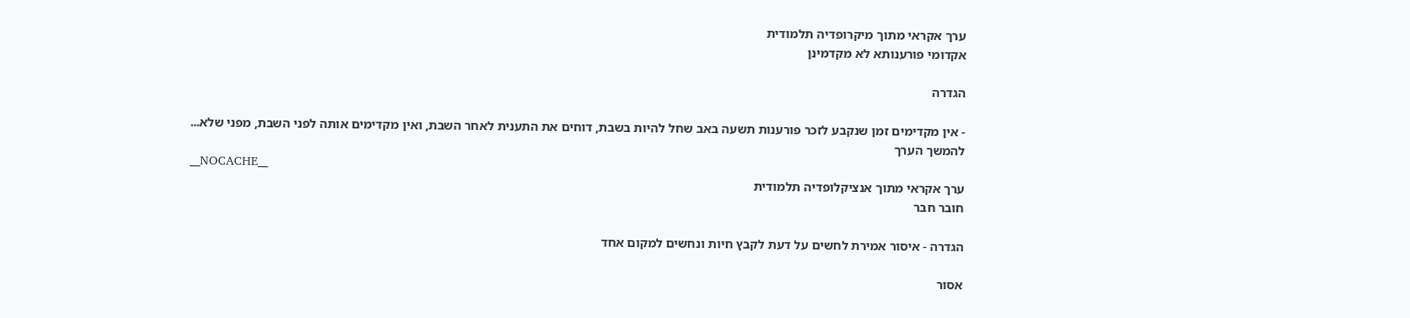ערך אקראי מתוך מיקרופדיה תלמודית
אקדומי פורענותא לא מקדמינן

הגדרה

- אין מקדימים זמן שנקבע לזכר פורענות תשעה באב שחל להיות בשבת, דוחים את התענית לאחר השבת, ואין מקדימים אותה לפני השבת, מפני שלא...
להמשך הערך
__NOCACHE__
ערך אקראי מתוך אנציקלופדיה תלמודית
חובר חבר

הגדרה - איסור אמירת לחשים על דעת לקבץ חיות ונחשים למקום אחד

אסור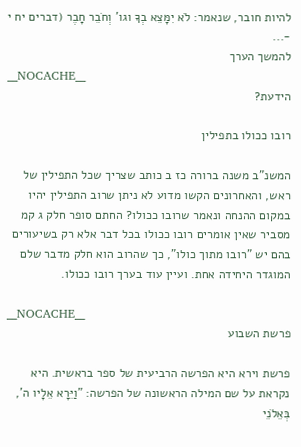להיות חובר, שנאמר: לֹא יִמָּצֵא בְךָ וגו' וְחֹבֵר חָבֶר (דברים יח י -...
להמשך הערך
__NOCACHE__
הידעת?

רובו ככולו בתפילין

המשנ"ב משנה ברורה כז ב כותב שצריך שכל התפילין של ראש, והאחרונים הקשו מדוע לא ניתן שרוב התפילין יהיו במקום ההנחה ונאמר שרובו ככולו? החתם סופר חלק ג קמ מסביר שאין אומרים רובו ככולו בכל דבר אלא רק בשיעורים בהם יש "רובו מתוך כולו", כך שהרוב הוא חלק מדבר שלם המוגדר היחידה אחת. ועיין עוד בערך רובו ככולו.

__NOCACHE__
פרשת השבוע

פרשת וירא היא הפרשה הרביעית של ספר בראשית. היא נקראת על שם המילה הראשונה של הפרשה: "וַיֵּרָא אֵלָיו ה', בְּאֵלֹנֵי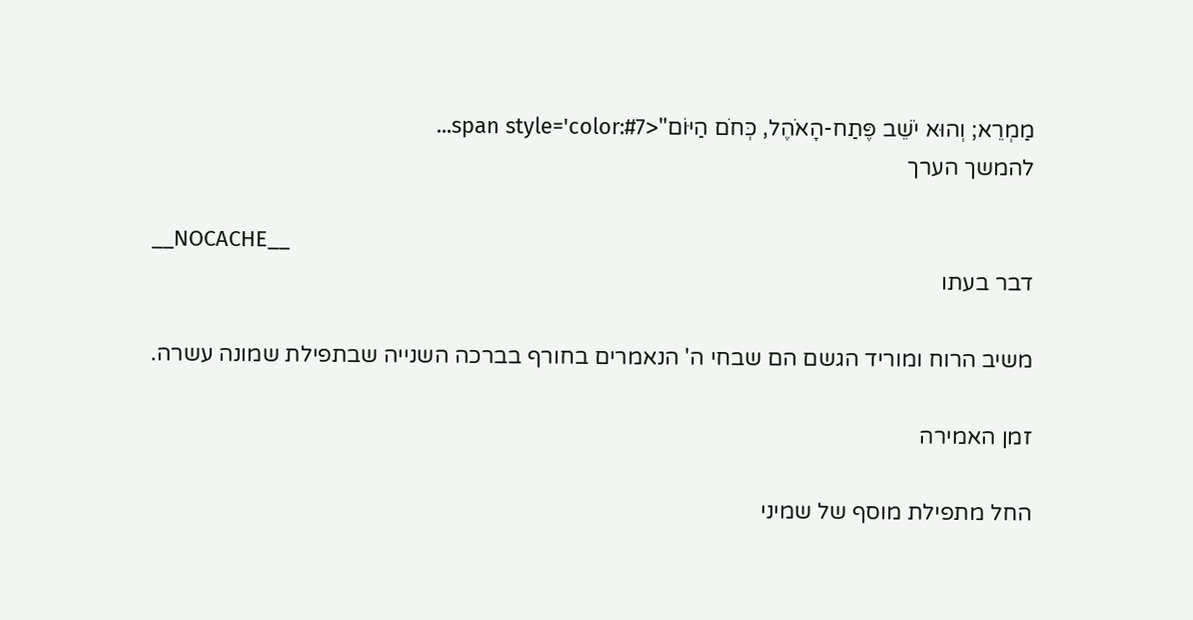מַמְרֵא; וְהוּא יֹשֵׁב פֶּתַח-הָאֹהֶל, כְּחֹם הַיּוֹם"<span style='color:#7...
להמשך הערך

__NOCACHE__
דבר בעתו

משיב הרוח ומוריד הגשם הם שבחי ה' הנאמרים בחורף בברכה השנייה שבתפילת שמונה עשרה.

זמן האמירה

החל מתפילת מוסף של שמיני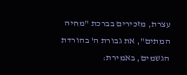עצרת, מזכירים בברכת "מחיה המתים", את גבורת ה' בהורדת הגשמים, באמירת: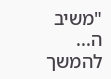"משיב ה...
להמשך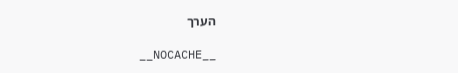הערך

__NOCACHE__